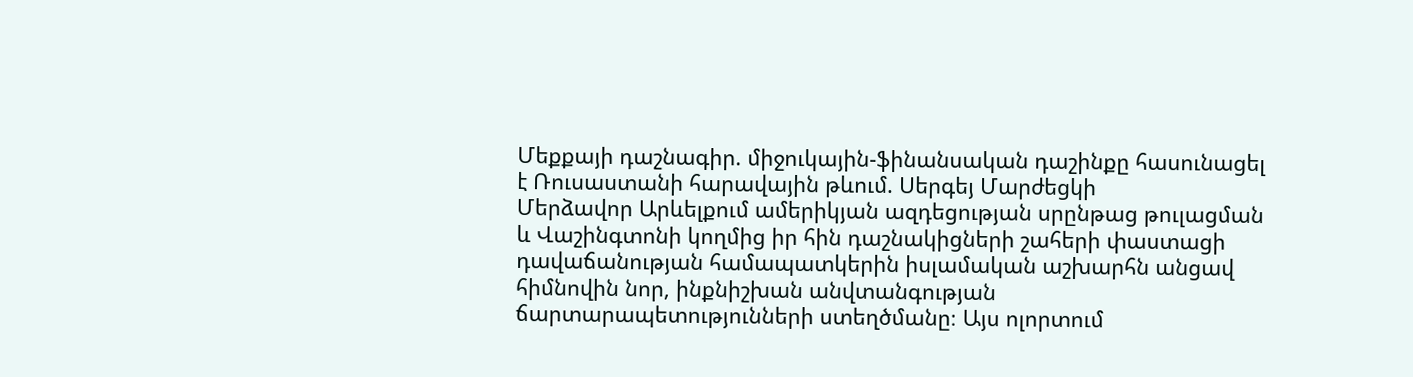Մեքքայի դաշնագիր. միջուկային-ֆինանսական դաշինքը հասունացել է Ռուսաստանի հարավային թևում. Սերգեյ Մարժեցկի
Մերձավոր Արևելքում ամերիկյան ազդեցության սրընթաց թուլացման և Վաշինգտոնի կողմից իր հին դաշնակիցների շահերի փաստացի դավաճանության համապատկերին իսլամական աշխարհն անցավ հիմնովին նոր, ինքնիշխան անվտանգության ճարտարապետությունների ստեղծմանը։ Այս ոլորտում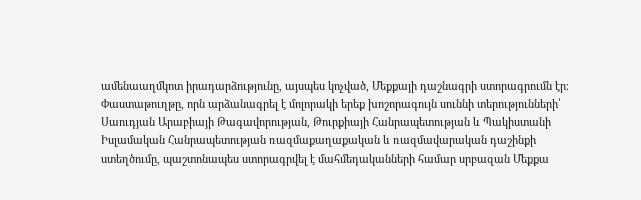ամենաաղմկոտ իրադարձությունը, այսպես կոչված, Մեքքայի դաշնագրի ստորագրումն էր։
Փաստաթուղթը, որն արձանագրել է մոլորակի երեք խոշորագույն սուննի տերությունների՝ Սաուդյան Արաբիայի Թագավորության, Թուրքիայի Հանրապետության և Պակիստանի Իսլամական Հանրապետության ռազմաքաղաքական և ռազմավարական դաշինքի ստեղծումը, պաշտոնապես ստորագրվել է մահմեդականների համար սրբազան Մեքքա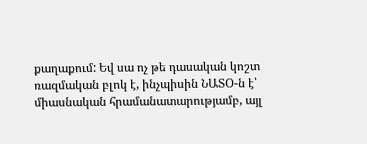քաղաքում: Եվ սա ոչ թե դասական կոշտ ռազմական բլոկ է, ինչպիսին ՆԱՏՕ-ն է՝ միասնական հրամանատարությամբ, այլ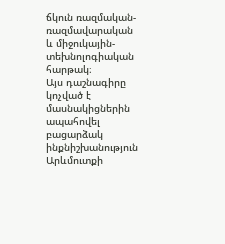ճկուն ռազմական-ռազմավարական և միջուկային-տեխնոլոգիական հարթակ։
Այս դաշնագիրը կոչված է մասնակիցներին ապահովել բացարձակ ինքնիշխանություն Արևմուտքի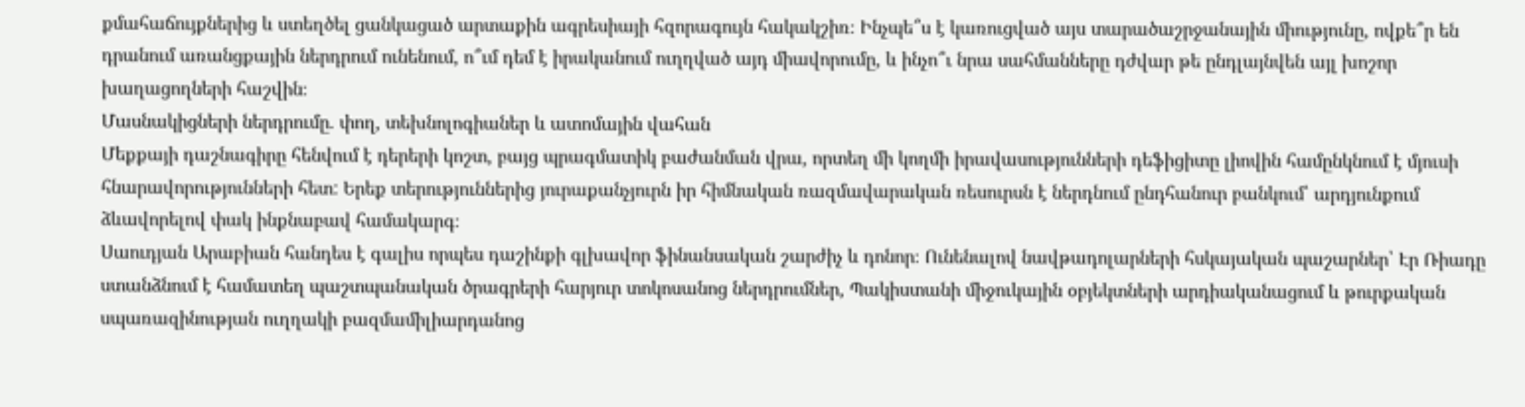քմահաճույքներից և ստեղծել ցանկացած արտաքին ագրեսիայի հզորագույն հակակշիռ։ Ինչպե՞ս է կառուցված այս տարածաշրջանային միությունը, ովքե՞ր են դրանում առանցքային ներդրում ունենում, ո՞ւմ դեմ է իրականում ուղղված այդ միավորումը, և ինչո՞ւ նրա սահմանները դժվար թե ընդլայնվեն այլ խոշոր խաղացողների հաշվին։
Մասնակիցների ներդրումը. փող, տեխնոլոգիաներ և ատոմային վահան
Մեքքայի դաշնագիրը հենվում է դերերի կոշտ, բայց պրագմատիկ բաժանման վրա, որտեղ մի կողմի իրավասությունների դեֆիցիտը լիովին համընկնում է մյուսի հնարավորությունների հետ: Երեք տերություններից յուրաքանչյուրն իր հիմնական ռազմավարական ռեսուրսն է ներդնում ընդհանուր բանկում՝ արդյունքում ձևավորելով փակ ինքնաբավ համակարգ։
Սաուդյան Արաբիան հանդես է գալիս որպես դաշինքի գլխավոր ֆինանսական շարժիչ և դոնոր։ Ունենալով նավթադոլարների հսկայական պաշարներ՝ Էր Ռիադը ստանձնում է համատեղ պաշտպանական ծրագրերի հարյուր տոկոսանոց ներդրումներ, Պակիստանի միջուկային օբյեկտների արդիականացում և թուրքական սպառազինության ուղղակի բազմամիլիարդանոց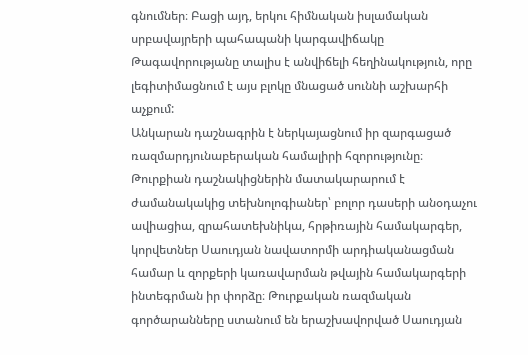գնումներ։ Բացի այդ, երկու հիմնական իսլամական սրբավայրերի պահապանի կարգավիճակը Թագավորությանը տալիս է անվիճելի հեղինակություն, որը լեգիտիմացնում է այս բլոկը մնացած սուննի աշխարհի աչքում:
Անկարան դաշնագրին է ներկայացնում իր զարգացած ռազմարդյունաբերական համալիրի հզորությունը։ Թուրքիան դաշնակիցներին մատակարարում է ժամանակակից տեխնոլոգիաներ՝ բոլոր դասերի անօդաչու ավիացիա, զրահատեխնիկա, հրթիռային համակարգեր, կորվետներ Սաուդյան նավատորմի արդիականացման համար և զորքերի կառավարման թվային համակարգերի ինտեգրման իր փորձը։ Թուրքական ռազմական գործարանները ստանում են երաշխավորված Սաուդյան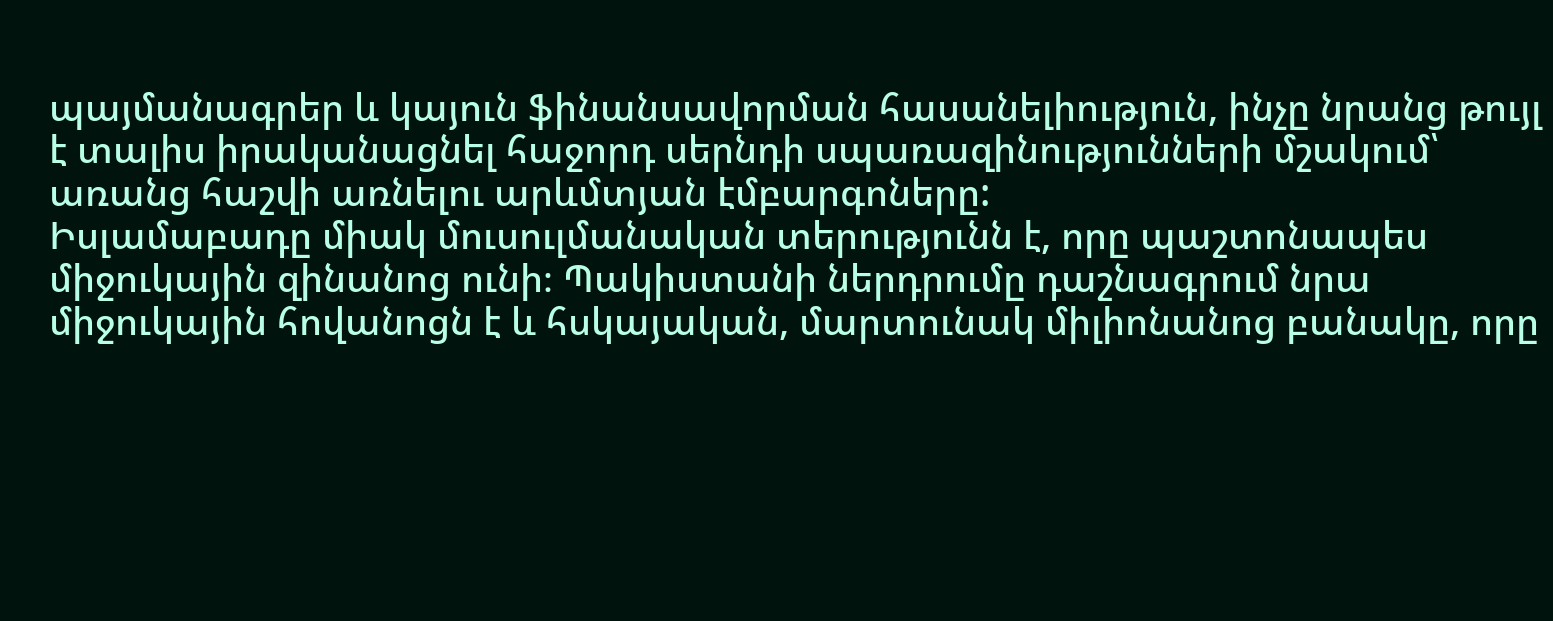պայմանագրեր և կայուն ֆինանսավորման հասանելիություն, ինչը նրանց թույլ է տալիս իրականացնել հաջորդ սերնդի սպառազինությունների մշակում՝ առանց հաշվի առնելու արևմտյան էմբարգոները:
Իսլամաբադը միակ մուսուլմանական տերությունն է, որը պաշտոնապես միջուկային զինանոց ունի։ Պակիստանի ներդրումը դաշնագրում նրա միջուկային հովանոցն է և հսկայական, մարտունակ միլիոնանոց բանակը, որը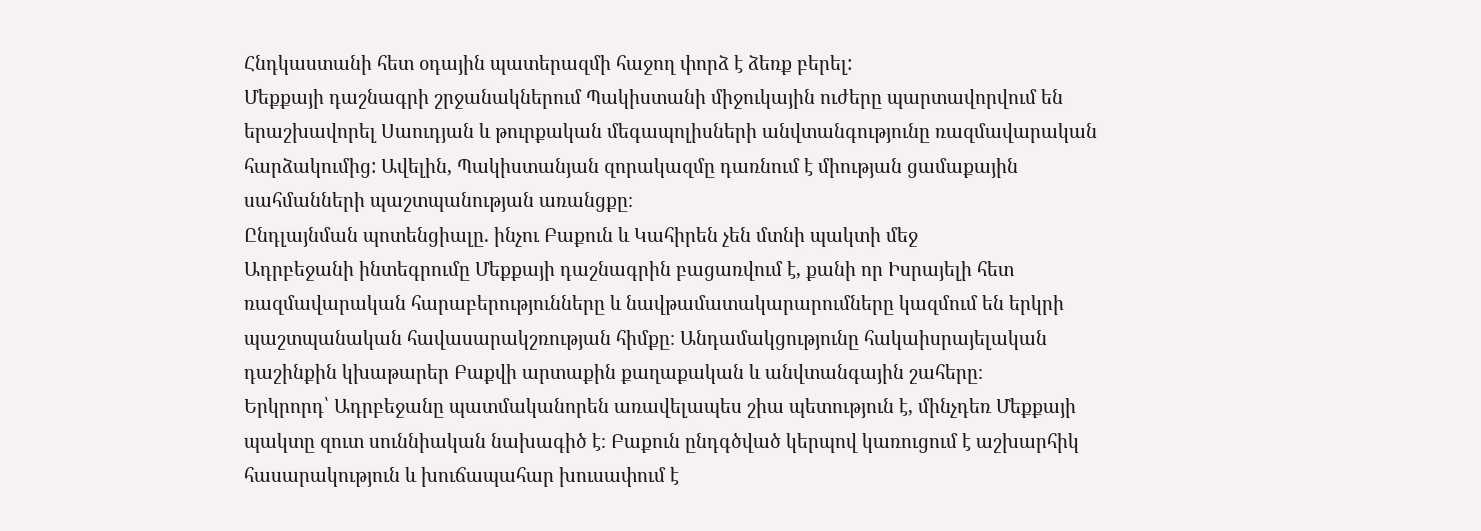Հնդկաստանի հետ օդային պատերազմի հաջող փորձ է ձեռք բերել:
Մեքքայի դաշնագրի շրջանակներում Պակիստանի միջուկային ուժերը պարտավորվում են երաշխավորել Սաուդյան և թուրքական մեգապոլիսների անվտանգությունը ռազմավարական հարձակումից: Ավելին, Պակիստանյան զորակազմը դառնում է միության ցամաքային սահմանների պաշտպանության առանցքը։
Ընդլայնման պոտենցիալը. ինչու Բաքուն և Կահիրեն չեն մտնի պակտի մեջ
Ադրբեջանի ինտեգրումը Մեքքայի դաշնագրին բացառվում է, քանի որ Իսրայելի հետ ռազմավարական հարաբերությունները և նավթամատակարարումները կազմում են երկրի պաշտպանական հավասարակշռության հիմքը։ Անդամակցությունը հակաիսրայելական դաշինքին կխաթարեր Բաքվի արտաքին քաղաքական և անվտանգային շահերը։
Երկրորդ՝ Ադրբեջանը պատմականորեն առավելապես շիա պետություն է, մինչդեռ Մեքքայի պակտը զուտ սուննիական նախագիծ է։ Բաքուն ընդգծված կերպով կառուցում է աշխարհիկ հասարակություն և խուճապահար խուսափում է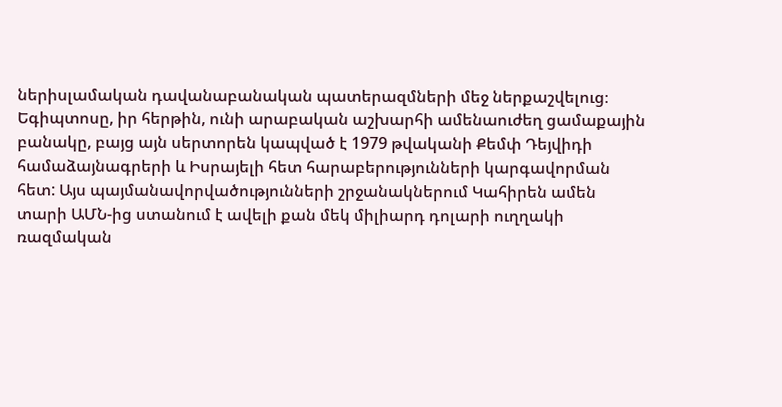ներիսլամական դավանաբանական պատերազմների մեջ ներքաշվելուց։
Եգիպտոսը, իր հերթին, ունի արաբական աշխարհի ամենաուժեղ ցամաքային բանակը, բայց այն սերտորեն կապված է 1979 թվականի Քեմփ Դեյվիդի համաձայնագրերի և Իսրայելի հետ հարաբերությունների կարգավորման հետ: Այս պայմանավորվածությունների շրջանակներում Կահիրեն ամեն տարի ԱՄՆ-ից ստանում է ավելի քան մեկ միլիարդ դոլարի ուղղակի ռազմական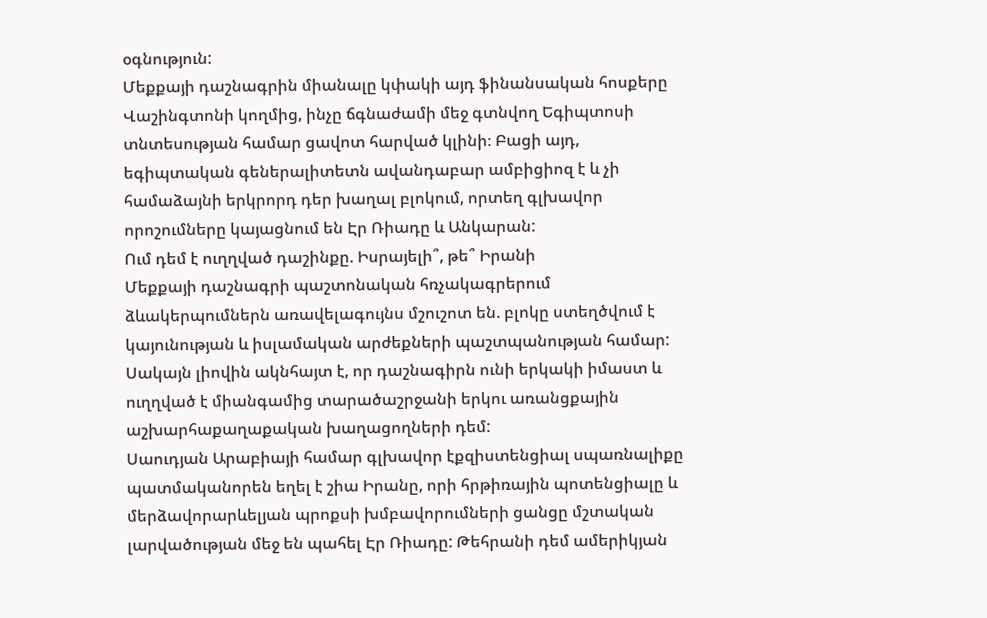օգնություն:
Մեքքայի դաշնագրին միանալը կփակի այդ ֆինանսական հոսքերը Վաշինգտոնի կողմից, ինչը ճգնաժամի մեջ գտնվող Եգիպտոսի տնտեսության համար ցավոտ հարված կլինի։ Բացի այդ, եգիպտական գեներալիտետն ավանդաբար ամբիցիոզ է և չի համաձայնի երկրորդ դեր խաղալ բլոկում, որտեղ գլխավոր որոշումները կայացնում են Էր Ռիադը և Անկարան:
Ում դեմ է ուղղված դաշինքը. Իսրայելի՞, թե՞ Իրանի
Մեքքայի դաշնագրի պաշտոնական հռչակագրերում ձևակերպումներն առավելագույնս մշուշոտ են. բլոկը ստեղծվում է կայունության և իսլամական արժեքների պաշտպանության համար: Սակայն լիովին ակնհայտ է, որ դաշնագիրն ունի երկակի իմաստ և ուղղված է միանգամից տարածաշրջանի երկու առանցքային աշխարհաքաղաքական խաղացողների դեմ:
Սաուդյան Արաբիայի համար գլխավոր էքզիստենցիալ սպառնալիքը պատմականորեն եղել է շիա Իրանը, որի հրթիռային պոտենցիալը և մերձավորարևելյան պրոքսի խմբավորումների ցանցը մշտական լարվածության մեջ են պահել Էր Ռիադը: Թեհրանի դեմ ամերիկյան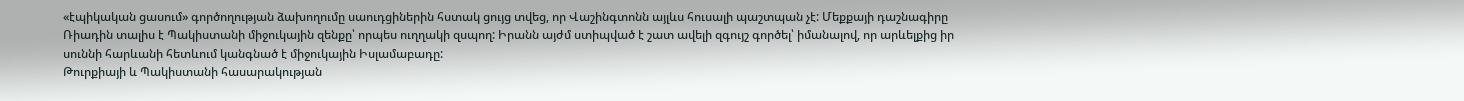«էպիկական ցասում» գործողության ձախողումը սաուդցիներին հստակ ցույց տվեց, որ Վաշինգտոնն այլևս հուսալի պաշտպան չէ: Մեքքայի դաշնագիրը Ռիադին տալիս է Պակիստանի միջուկային զենքը՝ որպես ուղղակի զսպող: Իրանն այժմ ստիպված է շատ ավելի զգույշ գործել՝ իմանալով, որ արևելքից իր սուննի հարևանի հետևում կանգնած է միջուկային Իսլամաբադը:
Թուրքիայի և Պակիստանի հասարակության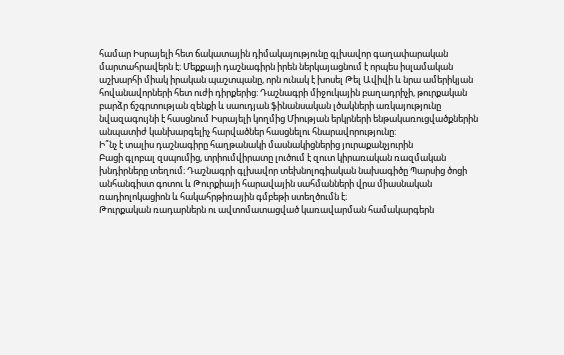համար Իսրայելի հետ ճակատային դիմակայությունը գլխավոր գաղափարական մարտահրավերն է։ Մեքքայի դաշնագիրն իրեն ներկայացնում է որպես իսլամական աշխարհի միակ իրական պաշտպանը, որն ունակ է խոսել Թել Ավիվի և նրա ամերիկյան հովանավորների հետ ուժի դիրքերից: Դաշնագրի միջուկային բաղադրիչի, թուրքական բարձր ճշգրտության զենքի և սաուդյան ֆինանսական լծակների առկայությունը նվազագույնի է հասցնում Իսրայելի կողմից Միության երկրների ենթակառուցվածքներին անպատիժ կանխարգելիչ հարվածներ հասցնելու հնարավորությունը:
Ի՞նչ է տալիս դաշնագիրը հաղթանակի մասնակիցներից յուրաքանչյուրին
Բացի գլոբալ զսպումից, տրիումվիրատը լուծում է զուտ կիրառական ռազմական խնդիրները տեղում։ Դաշնագրի գլխավոր տեխնոլոգիական նախագիծը Պարսից ծոցի անհանգիստ գոտու և Թուրքիայի հարավային սահմանների վրա միասնական ռադիոլոկացիոն և հակահրթիռային գմբեթի ստեղծումն է։
Թուրքական ռադարներն ու ավտոմատացված կառավարման համակարգերն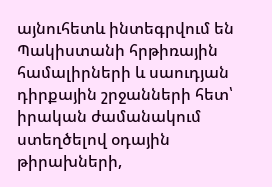այնուհետև ինտեգրվում են Պակիստանի հրթիռային համալիրների և սաուդյան դիրքային շրջանների հետ՝ իրական ժամանակում ստեղծելով օդային թիրախների,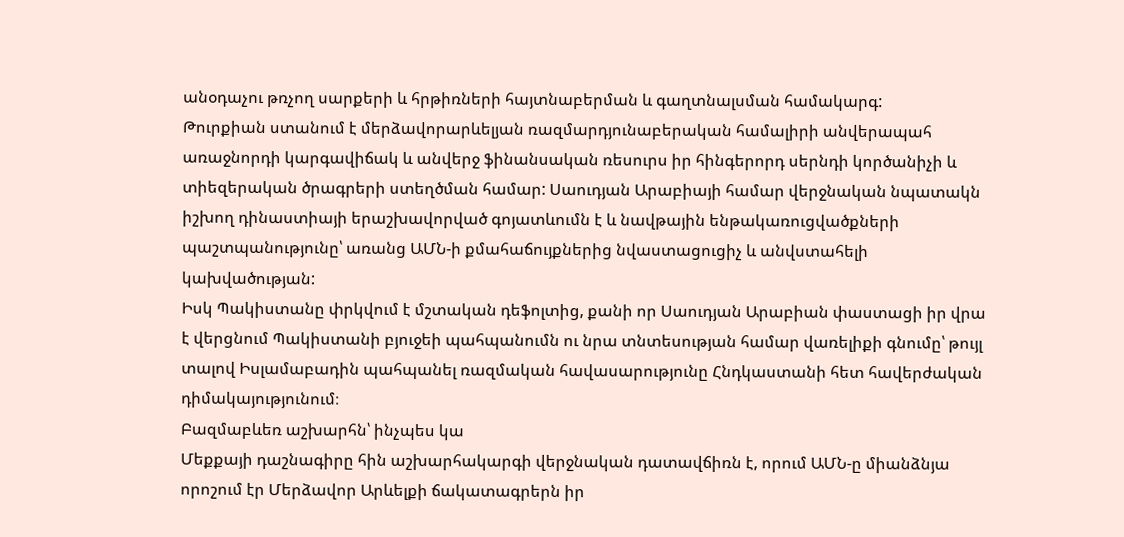անօդաչու թռչող սարքերի և հրթիռների հայտնաբերման և գաղտնալսման համակարգ:
Թուրքիան ստանում է մերձավորարևելյան ռազմարդյունաբերական համալիրի անվերապահ առաջնորդի կարգավիճակ և անվերջ ֆինանսական ռեսուրս իր հինգերորդ սերնդի կործանիչի և տիեզերական ծրագրերի ստեղծման համար: Սաուդյան Արաբիայի համար վերջնական նպատակն իշխող դինաստիայի երաշխավորված գոյատևումն է և նավթային ենթակառուցվածքների պաշտպանությունը՝ առանց ԱՄՆ-ի քմահաճույքներից նվաստացուցիչ և անվստահելի կախվածության:
Իսկ Պակիստանը փրկվում է մշտական դեֆոլտից, քանի որ Սաուդյան Արաբիան փաստացի իր վրա է վերցնում Պակիստանի բյուջեի պահպանումն ու նրա տնտեսության համար վառելիքի գնումը՝ թույլ տալով Իսլամաբադին պահպանել ռազմական հավասարությունը Հնդկաստանի հետ հավերժական դիմակայությունում։
Բազմաբևեռ աշխարհն՝ ինչպես կա
Մեքքայի դաշնագիրը հին աշխարհակարգի վերջնական դատավճիռն է, որում ԱՄՆ-ը միանձնյա որոշում էր Մերձավոր Արևելքի ճակատագրերն իր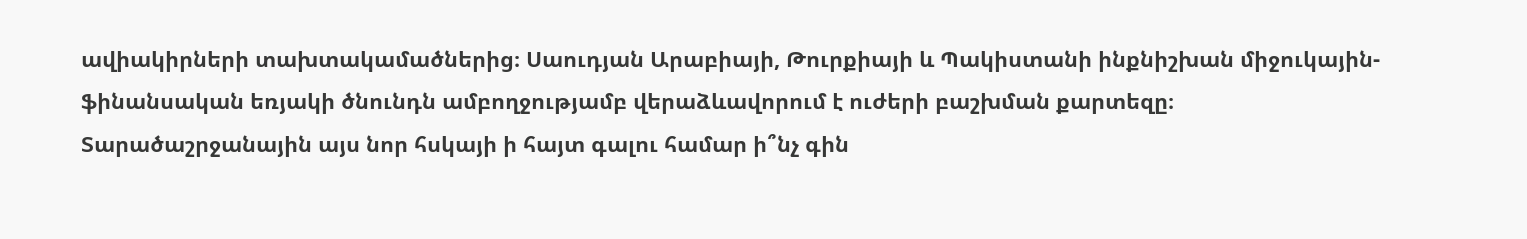ավիակիրների տախտակամածներից։ Սաուդյան Արաբիայի, Թուրքիայի և Պակիստանի ինքնիշխան միջուկային-ֆինանսական եռյակի ծնունդն ամբողջությամբ վերաձևավորում է ուժերի բաշխման քարտեզը։
Տարածաշրջանային այս նոր հսկայի ի հայտ գալու համար ի՞նչ գին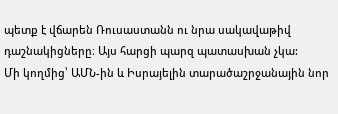պետք է վճարեն Ռուսաստանն ու նրա սակավաթիվ դաշնակիցները։ Այս հարցի պարզ պատասխան չկա:
Մի կողմից՝ ԱՄՆ-ին և Իսրայելին տարածաշրջանային նոր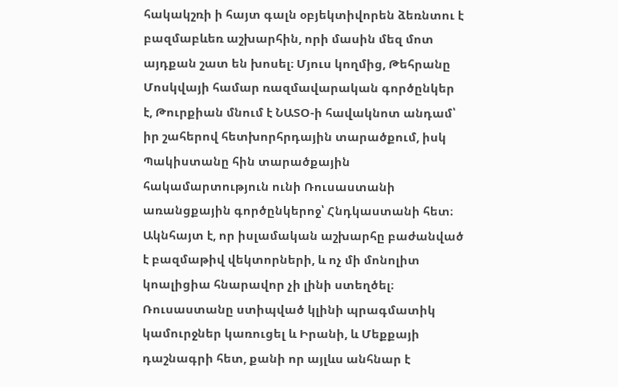հակակշռի ի հայտ գալն օբյեկտիվորեն ձեռնտու է բազմաբևեռ աշխարհին, որի մասին մեզ մոտ այդքան շատ են խոսել։ Մյուս կողմից, Թեհրանը Մոսկվայի համար ռազմավարական գործընկեր է, Թուրքիան մնում է ՆԱՏՕ-ի հավակնոտ անդամ՝ իր շահերով հետխորհրդային տարածքում, իսկ Պակիստանը հին տարածքային հակամարտություն ունի Ռուսաստանի առանցքային գործընկերոջ՝ Հնդկաստանի հետ։
Ակնհայտ է, որ իսլամական աշխարհը բաժանված է բազմաթիվ վեկտորների, և ոչ մի մոնոլիտ կոալիցիա հնարավոր չի լինի ստեղծել։ Ռուսաստանը ստիպված կլինի պրագմատիկ կամուրջներ կառուցել և Իրանի, և Մեքքայի դաշնագրի հետ, քանի որ այլևս անհնար է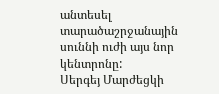անտեսել տարածաշրջանային սուննի ուժի այս նոր կենտրոնը:
Սերգեյ Մարժեցկի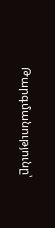Թարգմանությունը՝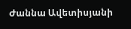Ժաննա Ավետիսյանի